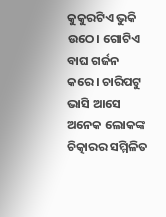କୁକୁରଟିଏ ଭୁକି ଉଠେ। ଗୋଟିଏ ବାଘ ଗର୍ଜନ କରେ। ଚାରିପଟୁ ଭାସି ଆସେ ଅନେକ ଲୋକଙ୍କ ଚିତ୍କାରର ସମ୍ମିଳିତ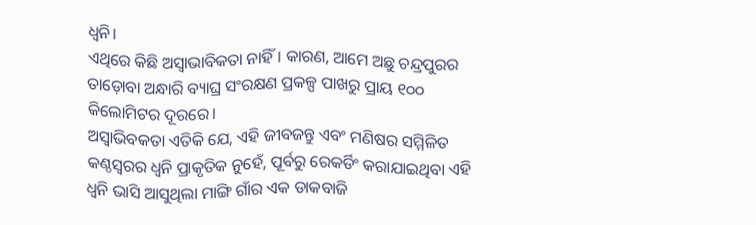ଧ୍ୱନି।
ଏଥିରେ କିଛି ଅସ୍ୱାଭାବିକତା ନାହିଁ। କାରଣ, ଆମେ ଅଛୁ ଚନ୍ଦ୍ରପୁରର ତାଡ଼ୋବା ଅନ୍ଧାରି ବ୍ୟାଘ୍ର ସଂରକ୍ଷଣ ପ୍ରକଳ୍ପ ପାଖରୁ ପ୍ରାୟ ୧୦୦ କିଲୋମିଟର ଦୂରରେ।
ଅସ୍ୱାଭିବକତା ଏତିକି ଯେ, ଏହି ଜୀବଜନ୍ତୁ ଏବଂ ମଣିଷର ସମ୍ମିଳିତ କଣ୍ଠସ୍ୱରର ଧ୍ୱନି ପ୍ରାକୃତିକ ନୁହେଁ, ପୂର୍ବରୁ ରେକର୍ଡିଂ କରାଯାଇଥିବା ଏହି ଧ୍ୱନି ଭାସି ଆସୁଥିଲା ମାଙ୍ଗି ଗାଁର ଏକ ଡାକବାଜି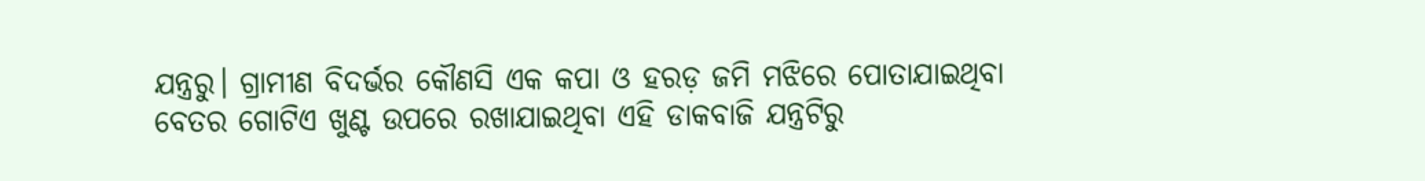ଯନ୍ତ୍ରରୁ। ଗ୍ରାମୀଣ ବିଦର୍ଭର କୌଣସି ଏକ କପା ଓ ହରଡ଼ ଜମି ମଝିରେ ପୋତାଯାଇଥିବା ବେତର ଗୋଟିଏ ଖୁଣ୍ଟ ଉପରେ ରଖାଯାଇଥିବା ଏହି ଡାକବାଜି ଯନ୍ତ୍ରଟିରୁ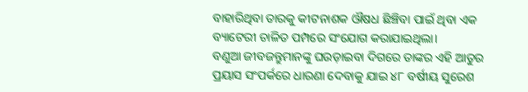ବାହାରିଥିବା ତାରକୁ କୀଟନାଶକ ଔଷଧ ଛିଞ୍ଚିବା ପାଇଁ ଥିବା ଏକ ବ୍ୟାଟେରୀ ଚାଳିତ ପମ୍ପରେ ସଂଯୋଗ କରାଯାଇଥିଲା।
ବଣୁଆ ଜୀବଜନ୍ତୁମାନଙ୍କୁ ଘଉଡ଼ାଇବା ଦିଗରେ ତାଙ୍କର ଏହି ଆତୁର ପ୍ରୟାସ ସଂପର୍କରେ ଧାରଣା ଦେବାକୁ ଯାଇ ୪୮ ବର୍ଷୀୟ ସୁରେଶ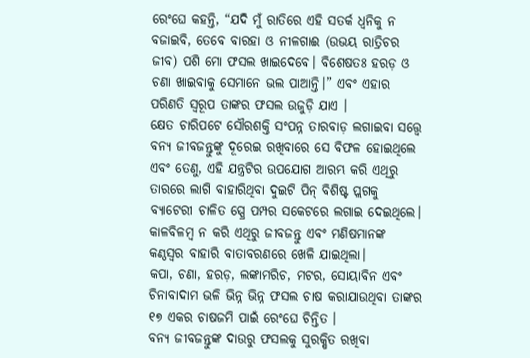ରେଂଘେ କହନ୍ତି, “ଯଦି ମୁଁ ରାତିରେ ଏହି ସତର୍କ ଧ୍ୱନିକୁ ନ ବଜାଇବି, ତେବେ ବାରହା ଓ ନୀଳଗାଈ (ଉଭୟ ରାତ୍ରିଚର ଜୀବ) ପଶି ମୋ ଫସଲ ଖାଇଦେବେ। ବିଶେଷତଃ ହରଡ଼ ଓ ଚଣା ଖାଇବାକୁ ସେମାନେ ଭଲ ପାଆନ୍ତି।” ଏବଂ ଏହାର ପରିଣତି ସ୍ୱରୂପ ତାଙ୍କର ଫସଲ ଉଜୁଡ଼ି ଯାଏ ।
କ୍ଷେତ ଚାରିପଟେ ସୌରଶକ୍ତି ସଂପନ୍ନ ତାରବାଡ଼ ଲଗାଇବା ସତ୍ତ୍ୱେ ବନ୍ୟ ଜୀବଜନ୍ତୁଙ୍କୁ ଦୂରେଇ ରଖିବାରେ ସେ ବିଫଳ ହୋଇଥିଲେ ଏବଂ ତେଣୁ, ଏହି ଯନ୍ତ୍ରଟିର ଉପଯୋଗ ଆରମ୍ଭ କରି ଏଥିରୁ ତାରରେ ଲାଗି ବାହାରିଥିବା ଦୁଇଟି ପିନ୍ ବିଶିଷ୍ଟ ପ୍ଲଗକୁ ବ୍ୟାଟେରୀ ଚାଳିତ ସ୍ପ୍ରେ ପମ୍ପର ସକେଟରେ ଲଗାଇ ଦେଇଥିଲେ। କାଳବିଳମ୍ବ ନ କରି ଏଥିରୁ ଜୀବଜନ୍ତୁ ଏବଂ ମଣିଷମାନଙ୍କ କଣ୍ଠସ୍ୱର ବାହାରି ବାତାବରଣରେ ଖେଳି ଯାଇଥିଲା।
କପା, ଚଣା, ହରଡ଼, ଲଙ୍କାମରିଚ, ମଟର, ସୋୟାବିନ ଏବଂ ଚିନାବାଦାମ ଭଳି ଭିନ୍ନ ଭିନ୍ନ ଫସଲ ଚାଷ କରାଯାଉଥିବା ତାଙ୍କର ୧୭ ଏକର ଚାଷଜମି ପାଇଁ ରେଂଘେ ଚିନ୍ତିତ ।
ବନ୍ୟ ଜୀବଜନ୍ତୁଙ୍କ ଦାଉରୁ ଫସଲକୁ ସୁରକ୍ଷିତ ରଖିବା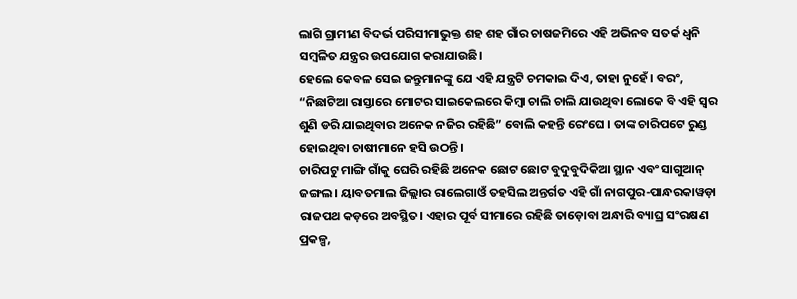ଲାଗି ଗ୍ରାମୀଣ ବିଦର୍ଭ ପରିସୀମାଭୁକ୍ତ ଶହ ଶହ ଗାଁର ଚାଷଜମିରେ ଏହି ଅଭିନବ ସତର୍କ ଧ୍ୱନି ସମ୍ବଳିତ ଯନ୍ତ୍ରର ଉପଯୋଗ କରାଯାଉଛି।
ହେଲେ କେବଳ ସେଇ ଜନ୍ତୁମାନଙ୍କୁ ଯେ ଏହି ଯନ୍ତ୍ରଟି ଚମକାଇ ଦିଏ, ତାହା ନୁହେଁ। ବରଂ, “ନିଛାଟିଆ ରାସ୍ତାରେ ମୋଟର ସାଇକେଲରେ କିମ୍ବା ଚାଲି ଚାଲି ଯାଉଥିବା ଲୋକେ ବି ଏହି ସ୍ୱର ଶୁଣି ଡରି ଯାଇଥିବାର ଅନେକ ନଜିର ରହିଛି” ବୋଲି କହନ୍ତି ରେଂଘେ । ତାଙ୍କ ଚାରିପଟେ ରୁଣ୍ଡ ହୋଇଥିବା ଚାଷୀମାନେ ହସି ଉଠନ୍ତି।
ଚାରିପଟୁ ମାଙ୍ଗି ଗାଁକୁ ଘେରି ରହିଛି ଅନେକ ଛୋଟ ଛୋଟ ବୁଦୁବୁଦିକିଆ ସ୍ଥାନ ଏବଂ ସାଗୁଆନ୍ ଜଙ୍ଗଲ। ୟାବତମାଲ ଜିଲ୍ଲାର ରାଲେଗାଓଁ ତହସିଲ ଅନ୍ତର୍ଗତ ଏହି ଗାଁ ନାଗପୁର-ପାନ୍ଧରକାୱଡ଼ା ରାଜପଥ କଡ଼ରେ ଅବସ୍ଥିତ। ଏହାର ପୂର୍ବ ସୀମାରେ ରହିଛି ତାଡ଼ୋବା ଅନ୍ଧାରି ବ୍ୟାଘ୍ର ସଂରକ୍ଷଣ ପ୍ରକଳ୍ପ,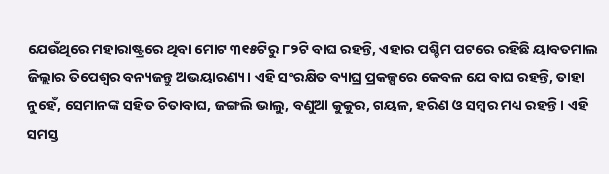ଯେଉଁଥିରେ ମହାରାଷ୍ଟ୍ରରେ ଥିବା ମୋଟ ୩୧୫ଟିରୁ ୮୨ଟି ବାଘ ରହନ୍ତି, ଏହାର ପଶ୍ଚିମ ପଟରେ ରହିଛି ୟାବତମାଲ ଜିଲ୍ଲାର ତିପେଶ୍ବର ବନ୍ୟଜନ୍ତୁ ଅଭୟାରଣ୍ୟ। ଏହି ସଂରକ୍ଷିତ ବ୍ୟାଘ୍ର ପ୍ରକଳ୍ପରେ କେବଳ ଯେ ବାଘ ରହନ୍ତି, ତାହା ନୁହେଁ, ସେମାନଙ୍କ ସହିତ ଚିତାବାଘ, ଜଙ୍ଗଲି ଭାଲୁ, ବଣୁଆ କୁକୁର, ଗୟଳ, ହରିଣ ଓ ସମ୍ବର ମଧ୍ୟ ରହନ୍ତି। ଏହି ସମସ୍ତ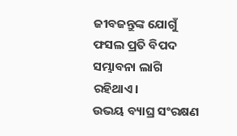ଜୀବଜନ୍ତୁଙ୍କ ଯୋଗୁଁ ଫସଲ ପ୍ରତି ବିପଦ ସମ୍ଭାବନା ଲାଗି ରହିଥାଏ।
ଉଭୟ ବ୍ୟାଘ୍ର ସଂରକ୍ଷଣ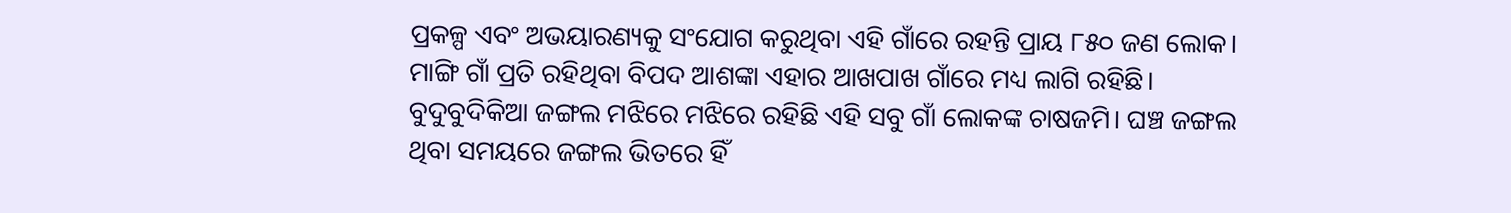ପ୍ରକଳ୍ପ ଏବଂ ଅଭୟାରଣ୍ୟକୁ ସଂଯୋଗ କରୁଥିବା ଏହି ଗାଁରେ ରହନ୍ତି ପ୍ରାୟ ୮୫୦ ଜଣ ଲୋକ। ମାଙ୍ଗି ଗାଁ ପ୍ରତି ରହିଥିବା ବିପଦ ଆଶଙ୍କା ଏହାର ଆଖପାଖ ଗାଁରେ ମଧ୍ୟ ଲାଗି ରହିଛି। ବୁଦୁବୁଦିକିଆ ଜଙ୍ଗଲ ମଝିରେ ମଝିରେ ରହିଛି ଏହି ସବୁ ଗାଁ ଲୋକଙ୍କ ଚାଷଜମି। ଘଞ୍ଚ ଜଙ୍ଗଲ ଥିବା ସମୟରେ ଜଙ୍ଗଲ ଭିତରେ ହିଁ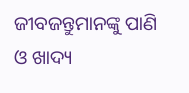ଜୀବଜନ୍ତୁମାନଙ୍କୁ ପାଣି ଓ ଖାଦ୍ୟ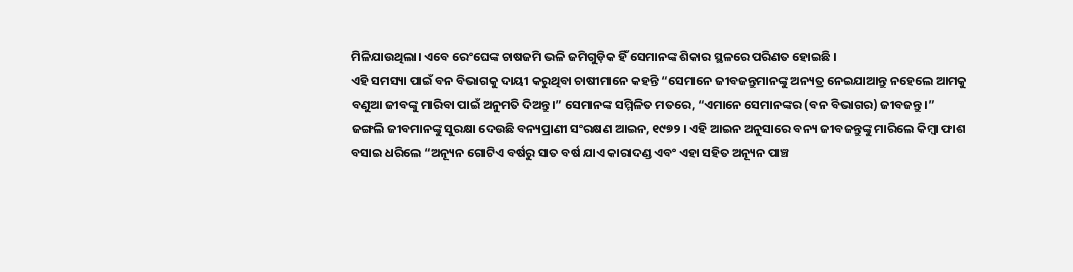ମିଳିଯାଉଥିଲା। ଏବେ ରେଂଘେଙ୍କ ଚାଷଜମି ଭଳି ଜମିଗୁଡ଼ିକ ହିଁ ସେମାନଙ୍କ ଶିକାର ସ୍ଥଳରେ ପରିଣତ ହୋଇଛି ।
ଏହି ସମସ୍ୟା ପାଇଁ ବନ ବିଭାଗକୁ ଦାୟୀ କରୁଥିବା ଚାଷୀମାନେ କହନ୍ତି “ସେମାନେ ଜୀବଜନ୍ତୁମାନଙ୍କୁ ଅନ୍ୟତ୍ର ନେଇଯାଆନ୍ତୁ ନହେଲେ ଆମକୁ ବଣୁଆ ଜୀବଙ୍କୁ ମାରିବା ପାଇଁ ଅନୁମତି ଦିଅନ୍ତୁ।” ସେମାନଙ୍କ ସମ୍ମିଳିତ ମତରେ, “ଏମାନେ ସେମାନଙ୍କର (ବନ ବିଭାଗର) ଜୀବଜନ୍ତୁ ।”
ଜଙ୍ଗଲି ଜୀବମାନଙ୍କୁ ସୁରକ୍ଷା ଦେଉଛି ବନ୍ୟପ୍ରାଣୀ ସଂରକ୍ଷଣ ଆଇନ, ୧୯୭୨ । ଏହି ଆଇନ ଅନୁସାରେ ବନ୍ୟ ଜୀବଜନ୍ତୁଙ୍କୁ ମାରିଲେ କିମ୍ବା ଫାଶ ବସାଇ ଧରିଲେ “ଅନ୍ୟୂନ ଗୋଟିଏ ବର୍ଷରୁ ସାତ ବର୍ଷ ଯାଏ କାରାଦଣ୍ଡ ଏବଂ ଏହା ସହିତ ଅନ୍ୟୂନ ପାଞ୍ଚ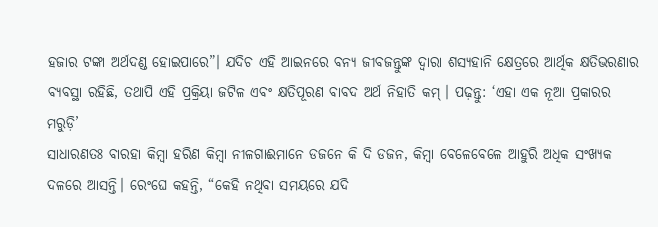ହଜାର ଟଙ୍କା ଅର୍ଥଦଣ୍ଡ ହୋଇପାରେ”। ଯଦିଚ ଏହି ଆଇନରେ ବନ୍ୟ ଜୀବଜନ୍ତୁଙ୍କ ଦ୍ୱାରା ଶସ୍ୟହାନି କ୍ଷେତ୍ରରେ ଆର୍ଥିକ କ୍ଷତିଭରଣାର ବ୍ୟବସ୍ଥା ରହିଛି, ତଥାପି ଏହି ପ୍ରକ୍ରିୟା ଜଟିଳ ଏବଂ କ୍ଷତିପୂରଣ ବାବଦ ଅର୍ଥ ନିହାତି କମ୍ । ପଢ଼ନ୍ତୁ: ‘ଏହା ଏକ ନୂଆ ପ୍ରକାରର ମରୁଡ଼ି’
ସାଧାରଣତଃ ବାରହା କିମ୍ବା ହରିଣ କିମ୍ବା ନୀଳଗାଈମାନେ ଡଜନେ କି ଦି ଡଜନ, କିମ୍ବା ବେଳେବେଳେ ଆହୁରି ଅଧିକ ସଂଖ୍ୟକ ଦଳରେ ଆସନ୍ତି। ରେଂଘେ କହନ୍ତି, “କେହି ନଥିବା ସମୟରେ ଯଦି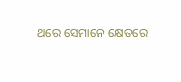ଥରେ ସେମାନେ କ୍ଷେତରେ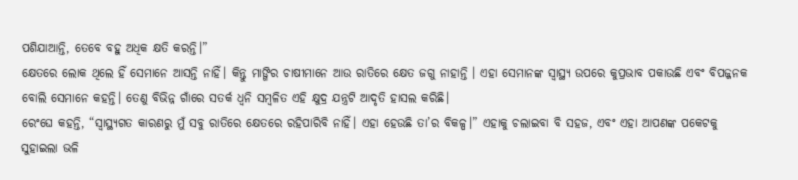ପଶିଯାଆନ୍ତି, ତେବେ ବହୁ ଅଧିକ କ୍ଷତି କରନ୍ତି।”
କ୍ଷେତରେ ଲୋକ ଥିଲେ ହିଁ ସେମାନେ ଆସନ୍ତି ନାହିଁ। କିନ୍ତୁ ମାଙ୍ଗିର ଚାଷୀମାନେ ଆଉ ରାତିରେ କ୍ଷେତ ଜଗୁ ନାହାନ୍ତି । ଏହା ସେମାନଙ୍କ ସ୍ୱାସ୍ଥ୍ୟ ଉପରେ କୁପ୍ରଭାବ ପକାଉଛି ଏବଂ ବିପଜ୍ଜନକ ବୋଲି ସେମାନେ କହନ୍ତି। ତେଣୁ ବିଭିନ୍ନ ଗାଁରେ ସତର୍କ ଧ୍ୱନି ସମ୍ବଳିତ ଏହି କ୍ଷୁଦ୍ର ଯନ୍ତ୍ରଟି ଆଦୃତି ହାସଲ କରିଛି।
ରେଂଘେ କହନ୍ତି, “ସ୍ୱାସ୍ଥ୍ୟଗତ କାରଣରୁ ମୁଁ ସବୁ ରାତିରେ କ୍ଷେତରେ ରହିପାରିବି ନାହିଁ। ଏହା ହେଉଛି ତା’ର ବିକଳ୍ପ।” ଏହାକୁ ଚଲାଇବା ବି ସହଜ, ଏବଂ ଏହା ଆପଣଙ୍କ ପକେଟକୁ ସୁହାଇଲା ଭଳି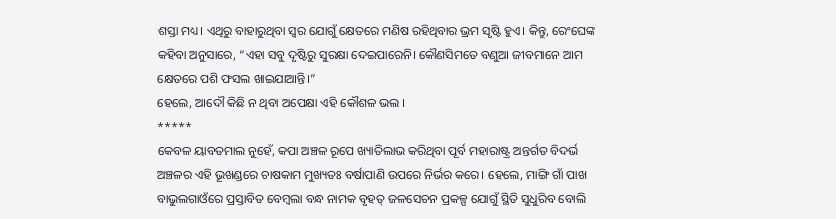ଶସ୍ତା ମଧ୍ୟ। ଏଥିରୁ ବାହାରୁଥିବା ସ୍ୱର ଯୋଗୁଁ କ୍ଷେତରେ ମଣିଷ ରହିଥିବାର ଭ୍ରମ ସୃଷ୍ଟି ହୁଏ। କିନ୍ତୁ, ରେଂଘେଙ୍କ କହିବା ଅନୁସାରେ, “ଏହା ସବୁ ଦୃଷ୍ଟିରୁ ସୁରକ୍ଷା ଦେଇପାରେନି। କୌଣସିମତେ ବଣୁଆ ଜୀବମାନେ ଆମ କ୍ଷେତରେ ପଶି ଫସଲ ଖାଇଯାଆନ୍ତି।”
ହେଲେ, ଆଦୌ କିଛି ନ ଥିବା ଅପେକ୍ଷା ଏହି କୌଶଳ ଭଲ ।
*****
କେବଳ ୟାବତମାଲ ନୁହେଁ, କପା ଅଞ୍ଚଳ ରୂପେ ଖ୍ୟାତିଲାଭ କରିଥିବା ପୂର୍ବ ମହାରାଷ୍ଟ୍ର ଅନ୍ତର୍ଗତ ବିଦର୍ଭ ଅଞ୍ଚଳର ଏହି ଭୂଖଣ୍ଡରେ ଚାଷକାମ ମୁଖ୍ୟତଃ ବର୍ଷାପାଣି ଉପରେ ନିର୍ଭର କରେ। ହେଲେ, ମାଙ୍ଗି ଗାଁ ପାଖ ବାଭୁଲଗାଓଁରେ ପ୍ରସ୍ତାବିତ ବେମ୍ବଲା ବନ୍ଧ ନାମକ ବୃହତ୍ ଜଳସେଚନ ପ୍ରକଳ୍ପ ଯୋଗୁଁ ସ୍ଥିତି ସୁଧୁରିବ ବୋଲି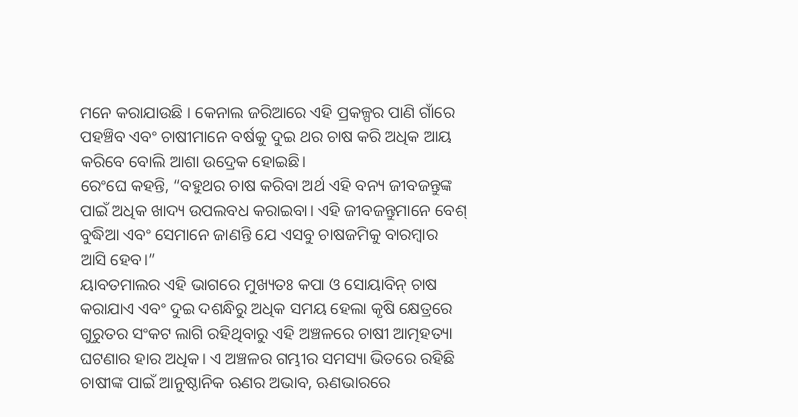ମନେ କରାଯାଉଛି । କେନାଲ ଜରିଆରେ ଏହି ପ୍ରକଳ୍ପର ପାଣି ଗାଁରେ ପହଞ୍ଚିବ ଏବଂ ଚାଷୀମାନେ ବର୍ଷକୁ ଦୁଇ ଥର ଚାଷ କରି ଅଧିକ ଆୟ କରିବେ ବୋଲି ଆଶା ଉଦ୍ରେକ ହୋଇଛି।
ରେଂଘେ କହନ୍ତି, “ବହୁଥର ଚାଷ କରିବା ଅର୍ଥ ଏହି ବନ୍ୟ ଜୀବଜନ୍ତୁଙ୍କ ପାଇଁ ଅଧିକ ଖାଦ୍ୟ ଉପଲବଧ କରାଇବା। ଏହି ଜୀବଜନ୍ତୁମାନେ ବେଶ୍ ବୁଦ୍ଧିଆ ଏବଂ ସେମାନେ ଜାଣନ୍ତି ଯେ ଏସବୁ ଚାଷଜମିକୁ ବାରମ୍ବାର ଆସି ହେବ।”
ୟାବତମାଲର ଏହି ଭାଗରେ ମୁଖ୍ୟତଃ କପା ଓ ସୋୟାବିନ୍ ଚାଷ କରାଯାଏ ଏବଂ ଦୁଇ ଦଶନ୍ଧିରୁ ଅଧିକ ସମୟ ହେଲା କୃଷି କ୍ଷେତ୍ରରେ ଗୁରୁତର ସଂକଟ ଲାଗି ରହିଥିବାରୁ ଏହି ଅଞ୍ଚଳରେ ଚାଷୀ ଆତ୍ମହତ୍ୟା ଘଟଣାର ହାର ଅଧିକ। ଏ ଅଞ୍ଚଳର ଗମ୍ଭୀର ସମସ୍ୟା ଭିତରେ ରହିଛି ଚାଷୀଙ୍କ ପାଇଁ ଆନୁଷ୍ଠାନିକ ଋଣର ଅଭାବ, ଋଣଭାରରେ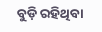ବୁଡ଼ି ରହିଥିବା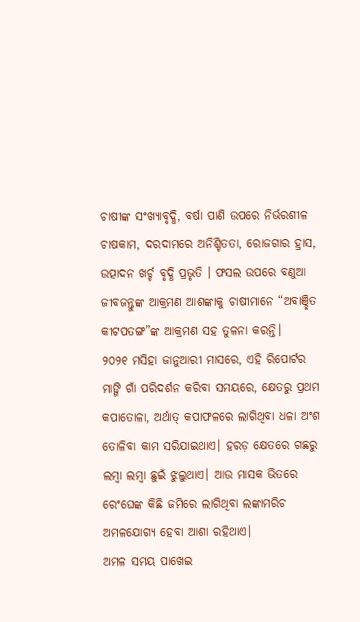ଚାଷୀଙ୍କ ସଂଖ୍ୟାବୃଦ୍ଧି, ବର୍ଷା ପାଣି ଉପରେ ନିର୍ଭରଶୀଳ ଚାଷକାମ, ଦରଦାମରେ ଅନିଶ୍ଚିତତା, ରୋଜଗାର ହ୍ରାସ, ଉତ୍ପାଦନ ଖର୍ଚ୍ଚ ବୃଦ୍ଧି ପ୍ରଭୃତି । ଫସଲ ଉପରେ ବଣୁଆ ଜୀବଜନ୍ତୁଙ୍କ ଆକ୍ରମଣ ଆଶଙ୍କାକୁ ଚାଷୀମାନେ “ଅବାଞ୍ଛିତ କୀଟପତଙ୍ଗ”ଙ୍କ ଆକ୍ରମଣ ସହ ତୁଳନା କରନ୍ତି।
୨୦୨୧ ମସିହା ଜାନୁଆରୀ ମାସରେ, ଏହି ରିପୋର୍ଟର ମାଙ୍ଗି ଗାଁ ପରିଦର୍ଶନ କରିବା ସମୟରେ, କ୍ଷେତରୁ ପ୍ରଥମ କପାତୋଳା, ଅର୍ଥାତ୍ କପାଫଳରେ ଲାଗିଥିବା ଧଳା ଅଂଶ ତୋଳିବା କାମ ସରିଯାଇଥାଏ। ହରଡ଼ କ୍ଷେତରେ ଗଛରୁ ଲମ୍ବା ଲମ୍ବା ଛୁଇଁ ଝୁଲୁଥାଏ। ଆଉ ମାସକ ଭିତରେ ରେଂଘେଙ୍କ କିଛି ଜମିରେ ଲାଗିଥିବା ଲଙ୍କାମରିଚ ଅମଳଯୋଗ୍ୟ ହେବା ଆଶା ରହିଥାଏ।
ଅମଳ ସମୟ ପାଖେଇ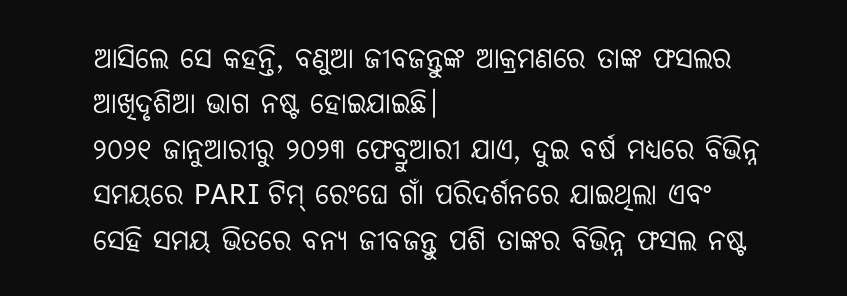ଆସିଲେ ସେ କହନ୍ତି, ବଣୁଆ ଜୀବଜନ୍ତୁଙ୍କ ଆକ୍ରମଣରେ ତାଙ୍କ ଫସଲର ଆଖିଦୃଶିଆ ଭାଗ ନଷ୍ଟ ହୋଇଯାଇଛି।
୨୦୨୧ ଜାନୁଆରୀରୁ ୨୦୨୩ ଫେବ୍ରୁଆରୀ ଯାଏ, ଦୁଇ ବର୍ଷ ମଧ୍ୟରେ ବିଭିନ୍ନ ସମୟରେ PARI ଟିମ୍ ରେଂଘେ ଗାଁ ପରିଦର୍ଶନରେ ଯାଇଥିଲା ଏବଂ ସେହି ସମୟ ଭିତରେ ବନ୍ୟ ଜୀବଜନ୍ତୁ ପଶି ତାଙ୍କର ବିଭିନ୍ନ ଫସଲ ନଷ୍ଟ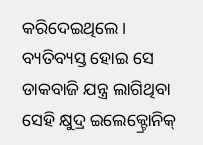କରିଦେଇଥିଲେ।
ବ୍ୟତିବ୍ୟସ୍ତ ହୋଇ ସେ ଡାକବାଜି ଯନ୍ତ୍ର ଲାଗିଥିବା ସେହି କ୍ଷୁଦ୍ର ଇଲେକ୍ଟ୍ରୋନିକ୍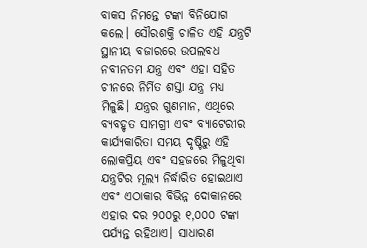ବାକସ ନିମନ୍ତେ ଟଙ୍କା ବିନିଯୋଗ କଲେ। ସୌରଶକ୍ତି ଚାଳିତ ଏହି ଯନ୍ତ୍ରଟି ସ୍ଥାନୀୟ ବଜାରରେ ଉପଲବଧ ନବୀନତମ ଯନ୍ତ୍ର ଏବଂ ଏହା ସହିତ ଚୀନରେ ନିର୍ମିତ ଶସ୍ତା ଯନ୍ତ୍ର ମଧ୍ୟ ମିଳୁଛି। ଯନ୍ତ୍ରର ଗୁଣମାନ, ଏଥିରେ ବ୍ୟବହୃତ ସାମଗ୍ରୀ ଏବଂ ବ୍ୟାଟେରୀର କାର୍ଯ୍ୟକାରିତା ସମୟ ଦୃଷ୍ଟିରୁ ଏହି ଲୋକପ୍ରିୟ ଏବଂ ସହଜରେ ମିଳୁଥିବା ଯନ୍ତ୍ରଟିର ମୂଲ୍ୟ ନିର୍ଦ୍ଧାରିତ ହୋଇଥାଏ ଏବଂ ଏଠାକାର ବିଭିନ୍ନ ଦୋକାନରେ ଏହାର ଦର ୨୦୦ରୁ ୧,୦୦୦ ଟଙ୍କା ପର୍ଯ୍ୟନ୍ତ ରହିଥାଏ। ସାଧାରଣ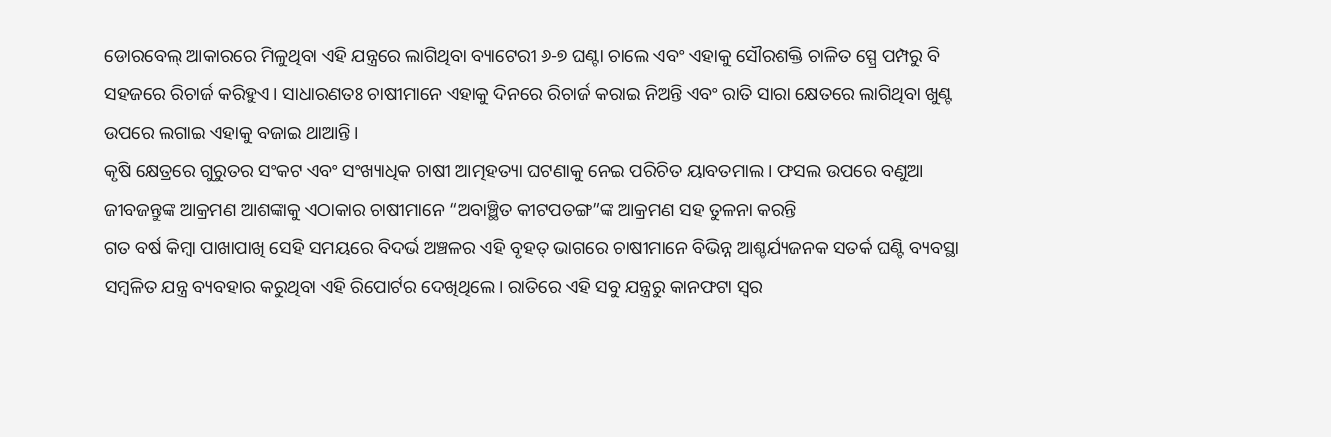ଡୋରବେଲ୍ ଆକାରରେ ମିଳୁଥିବା ଏହି ଯନ୍ତ୍ରରେ ଲାଗିଥିବା ବ୍ୟାଟେରୀ ୬-୭ ଘଣ୍ଟା ଚାଲେ ଏବଂ ଏହାକୁ ସୌରଶକ୍ତି ଚାଳିତ ସ୍ପ୍ରେ ପମ୍ପରୁ ବି ସହଜରେ ରିଚାର୍ଜ କରିହୁଏ। ସାଧାରଣତଃ ଚାଷୀମାନେ ଏହାକୁ ଦିନରେ ରିଚାର୍ଜ କରାଇ ନିଅନ୍ତି ଏବଂ ରାତି ସାରା କ୍ଷେତରେ ଲାଗିଥିବା ଖୁଣ୍ଟ ଉପରେ ଲଗାଇ ଏହାକୁ ବଜାଇ ଥାଆନ୍ତି।
କୃଷି କ୍ଷେତ୍ରରେ ଗୁରୁତର ସଂକଟ ଏବଂ ସଂଖ୍ୟାଧିକ ଚାଷୀ ଆତ୍ମହତ୍ୟା ଘଟଣାକୁ ନେଇ ପରିଚିତ ୟାବତମାଲ । ଫସଲ ଉପରେ ବଣୁଆ ଜୀବଜନ୍ତୁଙ୍କ ଆକ୍ରମଣ ଆଶଙ୍କାକୁ ଏଠାକାର ଚାଷୀମାନେ “ଅବାଞ୍ଛିତ କୀଟପତଙ୍ଗ”ଙ୍କ ଆକ୍ରମଣ ସହ ତୁଳନା କରନ୍ତି
ଗତ ବର୍ଷ କିମ୍ବା ପାଖାପାଖି ସେହି ସମୟରେ ବିଦର୍ଭ ଅଞ୍ଚଳର ଏହି ବୃହତ୍ ଭାଗରେ ଚାଷୀମାନେ ବିଭିନ୍ନ ଆଶ୍ଚର୍ଯ୍ୟଜନକ ସତର୍କ ଘଣ୍ଟି ବ୍ୟବସ୍ଥା ସମ୍ବଳିତ ଯନ୍ତ୍ର ବ୍ୟବହାର କରୁଥିବା ଏହି ରିପୋର୍ଟର ଦେଖିଥିଲେ। ରାତିରେ ଏହି ସବୁ ଯନ୍ତ୍ରରୁ କାନଫଟା ସ୍ୱର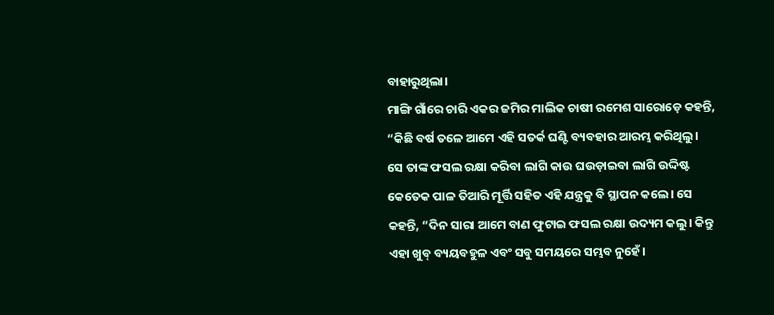ବାହାରୁଥିଲା।
ମାଙ୍ଗି ଗାଁରେ ଚାରି ଏକର ଜମିର ମାଲିକ ଚାଷୀ ରମେଶ ସାରୋଡ଼େ କହନ୍ତି, “କିଛି ବର୍ଷ ତଳେ ଆମେ ଏହି ସତର୍କ ଘଣ୍ଟି ବ୍ୟବହାର ଆରମ୍ଭ କରିଥିଲୁ। ସେ ତାଙ୍କ ଫସଲ ରକ୍ଷା କରିବା ଲାଗି କାଉ ଘଉଡ଼ାଇବା ଲାଗି ଉଦ୍ଦିଷ୍ଟ କେତେକ ପାଳ ତିଆରି ମୂର୍ତ୍ତି ସହିତ ଏହି ଯନ୍ତ୍ରକୁ ବି ସ୍ଥାପନ କଲେ। ସେ କହନ୍ତି, “ଦିନ ସାରା ଆମେ ବାଣ ଫୁଟାଇ ଫସଲ ରକ୍ଷା ଉଦ୍ୟମ କଲୁ। କିନ୍ତୁ ଏହା ଖୁବ୍ ବ୍ୟୟବହୁଳ ଏବଂ ସବୁ ସମୟରେ ସମ୍ଭବ ନୁହେଁ।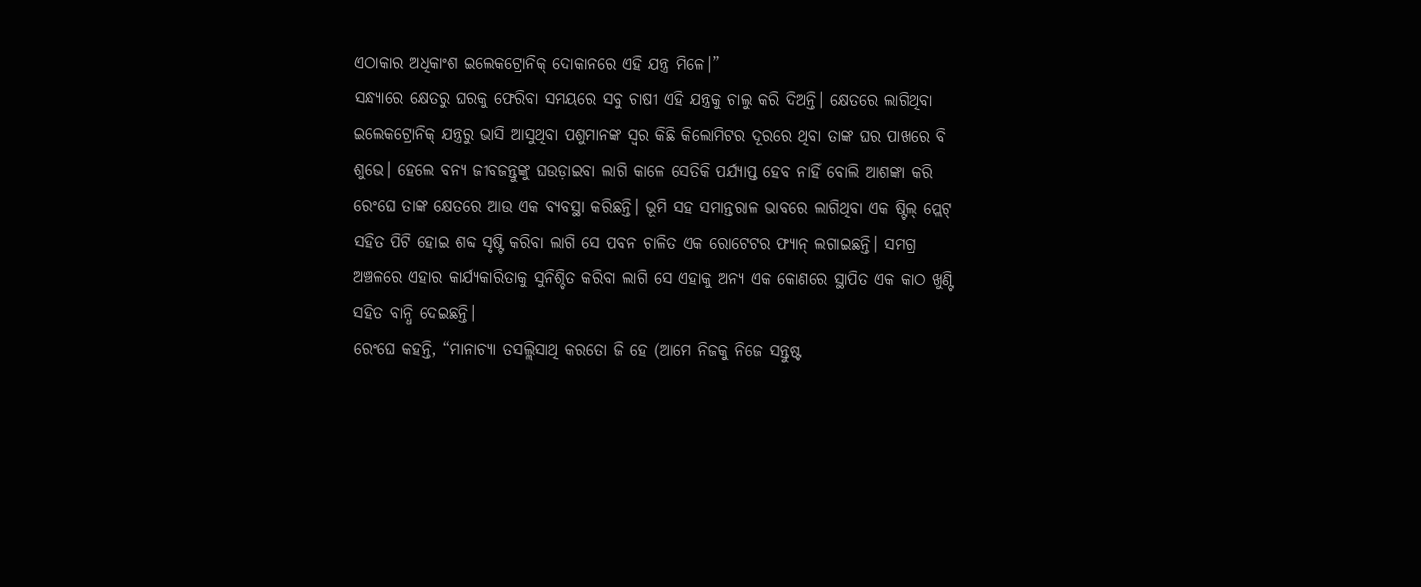ଏଠାକାର ଅଧିକାଂଶ ଇଲେକଟ୍ରୋନିକ୍ ଦୋକାନରେ ଏହି ଯନ୍ତ୍ର ମିଳେ।”
ସନ୍ଧ୍ୟାରେ କ୍ଷେତରୁ ଘରକୁ ଫେରିବା ସମୟରେ ସବୁ ଚାଷୀ ଏହି ଯନ୍ତ୍ରକୁ ଚାଲୁ କରି ଦିଅନ୍ତି। କ୍ଷେତରେ ଲାଗିଥିବା ଇଲେକଟ୍ରୋନିକ୍ ଯନ୍ତ୍ରରୁ ଭାସି ଆସୁଥିବା ପଶୁମାନଙ୍କ ସ୍ୱର କିଛି କିଲୋମିଟର ଦୂରରେ ଥିବା ତାଙ୍କ ଘର ପାଖରେ ବି ଶୁଭେ। ହେଲେ ବନ୍ୟ ଜୀବଜନ୍ତୁଙ୍କୁ ଘଉଡ଼ାଇବା ଲାଗି କାଳେ ସେତିକି ପର୍ଯ୍ୟାପ୍ତ ହେବ ନାହିଁ ବୋଲି ଆଶଙ୍କା କରି ରେଂଘେ ତାଙ୍କ କ୍ଷେତରେ ଆଉ ଏକ ବ୍ୟବସ୍ଥା କରିଛନ୍ତି। ଭୂମି ସହ ସମାନ୍ତରାଳ ଭାବରେ ଲାଗିଥିବା ଏକ ଷ୍ଟିଲ୍ ପ୍ଲେଟ୍ ସହିତ ପିଟି ହୋଇ ଶବ୍ଦ ସୃଷ୍ଟି କରିବା ଲାଗି ସେ ପବନ ଚାଳିତ ଏକ ରୋଟେଟର ଫ୍ୟାନ୍ ଲଗାଇଛନ୍ତି। ସମଗ୍ର ଅଞ୍ଚଳରେ ଏହାର କାର୍ଯ୍ୟକାରିତାକୁ ସୁନିଶ୍ଚିତ କରିବା ଲାଗି ସେ ଏହାକୁ ଅନ୍ୟ ଏକ କୋଣରେ ସ୍ଥାପିତ ଏକ କାଠ ଖୁଣ୍ଟି ସହିତ ବାନ୍ଧି ଦେଇଛନ୍ତି।
ରେଂଘେ କହନ୍ତି, “ମାନାଚ୍ୟା ତସଲ୍ଲିସାଥି କରତୋ ଜି ହେ (ଆମେ ନିଜକୁ ନିଜେ ସନ୍ତୁଷ୍ଟ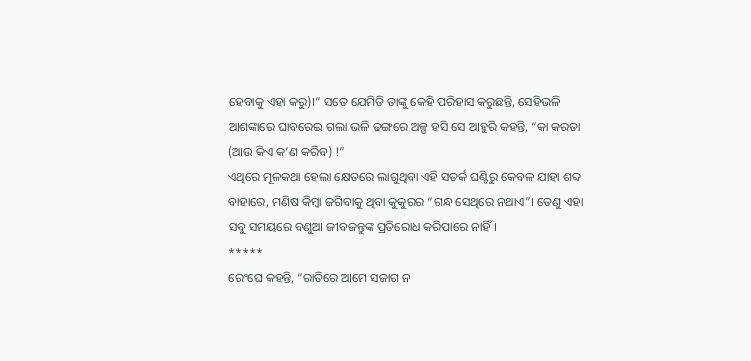ହେବାକୁ ଏହା କରୁ)।” ସତେ ଯେମିତି ତାଙ୍କୁ କେହି ପରିହାସ କରୁଛନ୍ତି, ସେହିଭଳି ଆଶଙ୍କାରେ ଘାବରେଇ ଗଲା ଭଳି ଢଙ୍ଗରେ ଅଳ୍ପ ହସି ସେ ଆହୁରି କହନ୍ତି, “କା କରତା (ଆଉ କିଏ କ’ଣ କରିବ) !”
ଏଥିରେ ମୂଳକଥା ହେଲା କ୍ଷେତରେ ଲାଗୁଥିବା ଏହି ସତର୍କ ଘଣ୍ଟିରୁ କେବଳ ଯାହା ଶବ୍ଦ ବାହାରେ, ମଣିଷ କିମ୍ବା ଜଗିବାକୁ ଥିବା କୁକୁରର “ଗନ୍ଧ ସେଥିରେ ନଥାଏ”। ତେଣୁ ଏହା ସବୁ ସମୟରେ ବଣୁଆ ଜୀବଜନ୍ତୁଙ୍କ ପ୍ରତିରୋଧ କରିପାରେ ନାହିଁ।
*****
ରେଂଘେ କହନ୍ତି, “ରାତିରେ ଆମେ ସଜାଗ ନ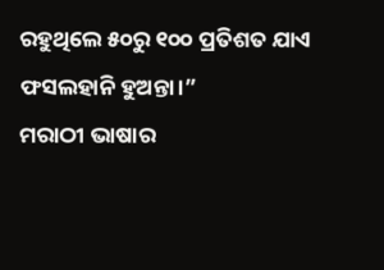ରହୁଥିଲେ ୫୦ରୁ ୧୦୦ ପ୍ରତିଶତ ଯାଏ ଫସଲହାନି ହୁଅନ୍ତା।”
ମରାଠୀ ଭାଷାର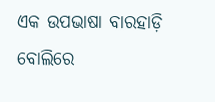ଏକ ଉପଭାଷା ବାରହାଡ଼ି ବୋଲିରେ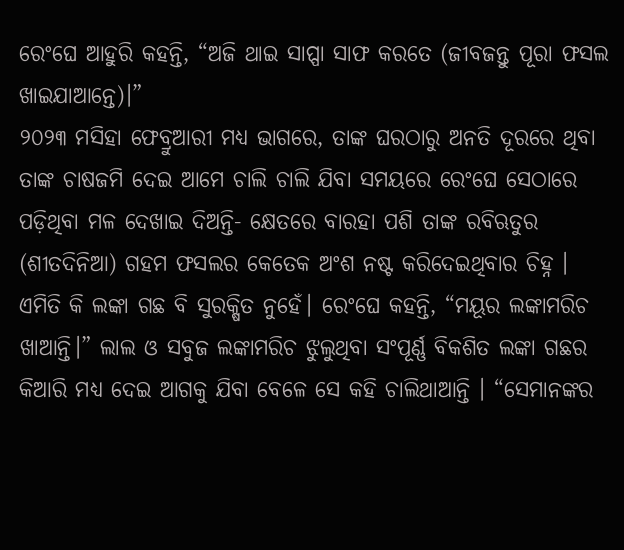ରେଂଘେ ଆହୁରି କହନ୍ତି, “ଅଜି ଥାଇ ସାପ୍ପା ସାଫ କରତେ (ଜୀବଜନ୍ତୁ ପୂରା ଫସଲ ଖାଇଯାଆନ୍ତେ)।”
୨୦୨୩ ମସିହା ଫେବ୍ରୁଆରୀ ମଧ୍ୟ ଭାଗରେ, ତାଙ୍କ ଘରଠାରୁ ଅନତି ଦୂରରେ ଥିବା ତାଙ୍କ ଚାଷଜମି ଦେଇ ଆମେ ଚାଲି ଚାଲି ଯିବା ସମୟରେ ରେଂଘେ ସେଠାରେ ପଡ଼ିଥିବା ମଳ ଦେଖାଇ ଦିଅନ୍ତି- କ୍ଷେତରେ ବାରହା ପଶି ତାଙ୍କ ରବିଋତୁର (ଶୀତଦିନିଆ) ଗହମ ଫସଲର କେତେକ ଅଂଶ ନଷ୍ଟ କରିଦେଇଥିବାର ଚିହ୍ନ ।
ଏମିତି କି ଲଙ୍କା ଗଛ ବି ସୁରକ୍ଷିତ ନୁହେଁ। ରେଂଘେ କହନ୍ତି, “ମୟୂର ଲଙ୍କାମରିଚ ଖାଆନ୍ତି।” ଲାଲ ଓ ସବୁଜ ଲଙ୍କାମରିଚ ଝୁଲୁଥିବା ସଂପୂର୍ଣ୍ଣ ବିକଶିତ ଲଙ୍କା ଗଛର କିଆରି ମଧ୍ୟ ଦେଇ ଆଗକୁ ଯିବା ବେଳେ ସେ କହି ଚାଲିଥାଆନ୍ତି । “ସେମାନଙ୍କର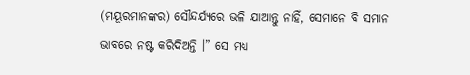(ମୟୂରମାନଙ୍କର) ସୌନ୍ଦର୍ଯ୍ୟରେ ଭଳି ଯାଆନ୍ତୁ ନାହିଁ, ସେମାନେ ବି ସମାନ ଭାବରେ ନଷ୍ଟ କରିଦିଅନ୍ତି ।” ସେ ମଧ୍ୟ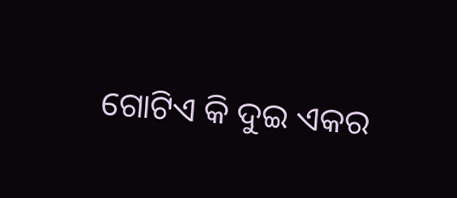ଗୋଟିଏ କି ଦୁଇ ଏକର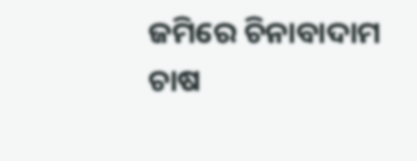ଜମିରେ ଚିନାବାଦାମ ଚାଷ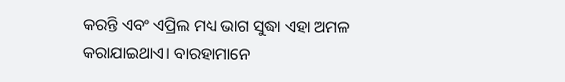କରନ୍ତି ଏବଂ ଏପ୍ରିଲ ମଧ୍ୟ ଭାଗ ସୁଦ୍ଧା ଏହା ଅମଳ କରାଯାଇଥାଏ। ବାରହାମାନେ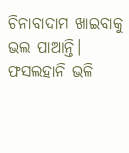ଚିନାବାଦାମ ଖାଇବାକୁ ଭଲ ପାଆନ୍ତି।
ଫସଲହାନି ଭଳି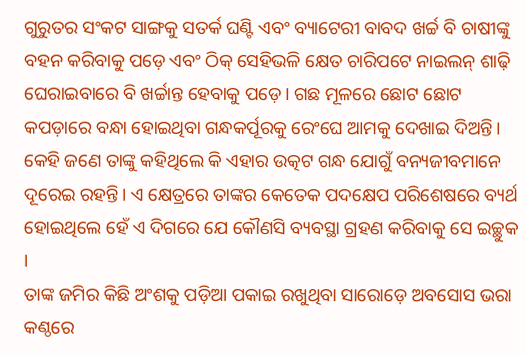ଗୁରୁତର ସଂକଟ ସାଙ୍ଗକୁ ସତର୍କ ଘଣ୍ଟି ଏବଂ ବ୍ୟାଟେରୀ ବାବଦ ଖର୍ଚ୍ଚ ବି ଚାଷୀଙ୍କୁ ବହନ କରିବାକୁ ପଡ଼େ ଏବଂ ଠିକ୍ ସେହିଭଳି କ୍ଷେତ ଚାରିପଟେ ନାଇଲନ୍ ଶାଢ଼ି ଘେରାଇବାରେ ବି ଖର୍ଚ୍ଚାନ୍ତ ହେବାକୁ ପଡ଼େ। ଗଛ ମୂଳରେ ଛୋଟ ଛୋଟ କପଡ଼ାରେ ବନ୍ଧା ହୋଇଥିବା ଗନ୍ଧକର୍ପୂରକୁ ରେଂଘେ ଆମକୁ ଦେଖାଇ ଦିଅନ୍ତି। କେହି ଜଣେ ତାଙ୍କୁ କହିଥିଲେ କି ଏହାର ଉତ୍କଟ ଗନ୍ଧ ଯୋଗୁଁ ବନ୍ୟଜୀବମାନେ ଦୂରେଇ ରହନ୍ତି। ଏ କ୍ଷେତ୍ରରେ ତାଙ୍କର କେତେକ ପଦକ୍ଷେପ ପରିଶେଷରେ ବ୍ୟର୍ଥ ହୋଇଥିଲେ ହେଁ ଏ ଦିଗରେ ଯେ କୌଣସି ବ୍ୟବସ୍ଥା ଗ୍ରହଣ କରିବାକୁ ସେ ଇଚ୍ଛୁକ ।
ତାଙ୍କ ଜମିର କିଛି ଅଂଶକୁ ପଡ଼ିଆ ପକାଇ ରଖୁଥିବା ସାରୋଡ଼େ ଅବସୋସ ଭରା କଣ୍ଠରେ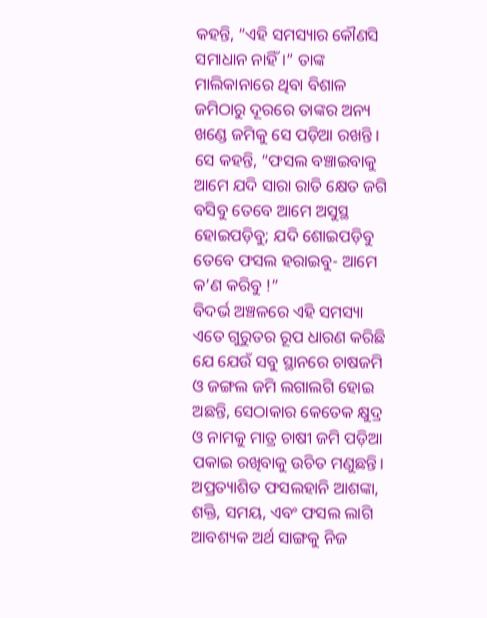କହନ୍ତି, “ଏହି ସମସ୍ୟାର କୌଣସି ସମାଧାନ ନାହିଁ।” ତାଙ୍କ ମାଲିକାନାରେ ଥିବା ବିଶାଳ ଜମିଠାରୁ ଦୂରରେ ତାଙ୍କର ଅନ୍ୟ ଖଣ୍ଡେ ଜମିକୁ ସେ ପଡ଼ିଆ ରଖନ୍ତି । ସେ କହନ୍ତି, “ଫସଲ ବଞ୍ଚାଇବାକୁ ଆମେ ଯଦି ସାରା ରାତି କ୍ଷେତ ଜଗି ବସିବୁ ତେବେ ଆମେ ଅସୁସ୍ଥ ହୋଇପଡ଼ିବୁ; ଯଦି ଶୋଇପଡ଼ିବୁ ତେବେ ଫସଲ ହରାଇବୁ- ଆମେ କ’ଣ କରିବୁ !”
ବିଦର୍ଭ ଅଞ୍ଚଳରେ ଏହି ସମସ୍ୟା ଏତେ ଗୁରୁତର ରୂପ ଧାରଣ କରିଛି ଯେ ଯେଉଁ ସବୁ ସ୍ଥାନରେ ଚାଷଜମି ଓ ଜଙ୍ଗଲ ଜମି ଲଗାଲଗି ହୋଇ ଅଛନ୍ତି, ସେଠାକାର କେତେକ କ୍ଷୁଦ୍ର ଓ ନାମକୁ ମାତ୍ର ଚାଷୀ ଜମି ପଡ଼ିଆ ପକାଇ ରଖିବାକୁ ଉଚିତ ମଣୁଛନ୍ତି। ଅପ୍ରତ୍ୟାଶିତ ଫସଲହାନି ଆଶଙ୍କା, ଶକ୍ତି, ସମୟ, ଏବଂ ଫସଲ ଲାଗି ଆବଶ୍ୟକ ଅର୍ଥ ସାଙ୍ଗକୁ ନିଜ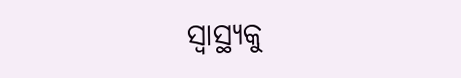ସ୍ୱାସ୍ଥ୍ୟକୁ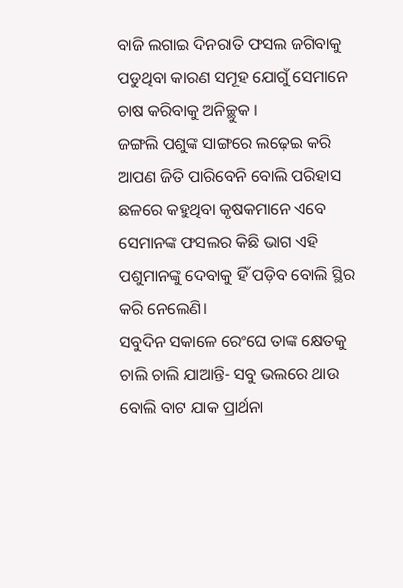ବାଜି ଲଗାଇ ଦିନରାତି ଫସଲ ଜଗିବାକୁ ପଡୁଥିବା କାରଣ ସମୂହ ଯୋଗୁଁ ସେମାନେ ଚାଷ କରିବାକୁ ଅନିଚ୍ଛୁକ ।
ଜଙ୍ଗଲି ପଶୁଙ୍କ ସାଙ୍ଗରେ ଲଢ଼େଇ କରି ଆପଣ ଜିତି ପାରିବେନି ବୋଲି ପରିହାସ ଛଳରେ କହୁଥିବା କୃଷକମାନେ ଏବେ ସେମାନଙ୍କ ଫସଲର କିଛି ଭାଗ ଏହି ପଶୁମାନଙ୍କୁ ଦେବାକୁ ହିଁ ପଡ଼ିବ ବୋଲି ସ୍ଥିର କରି ନେଲେଣି।
ସବୁଦିନ ସକାଳେ ରେଂଘେ ତାଙ୍କ କ୍ଷେତକୁ ଚାଲି ଚାଲି ଯାଆନ୍ତି- ସବୁ ଭଲରେ ଥାଉ ବୋଲି ବାଟ ଯାକ ପ୍ରାର୍ଥନା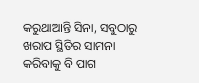କରୁଥାଆନ୍ତି ସିନା, ସବୁଠାରୁ ଖରାପ ସ୍ଥିତିର ସାମନା କରିବାକୁ ବି ପାଗ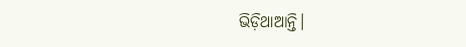ଭିଡ଼ିଥାଆନ୍ତି।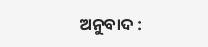ଅନୁବାଦ :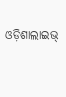ଓଡ଼ିଶାଲାଇଭ୍